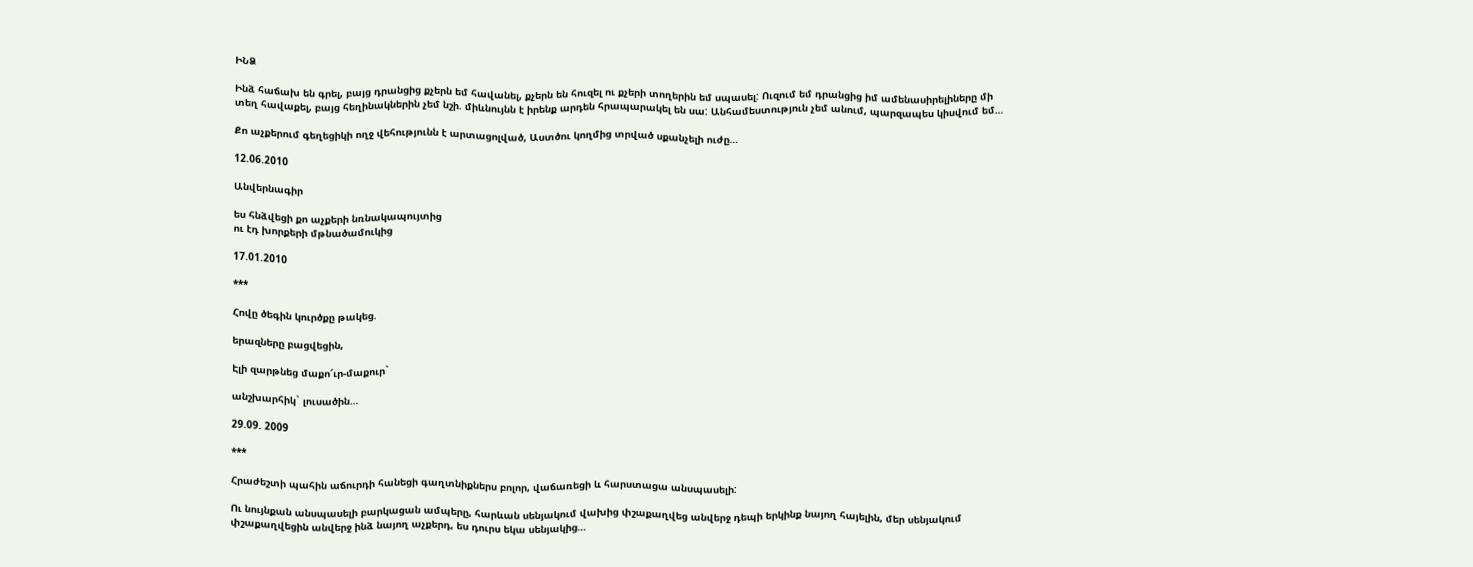ԻՆՁ

Ինձ հաճախ են գրել, բայց դրանցից քչերն եմ հավանել, քչերն են հուզել ու քչերի տողերին եմ սպասել: Ուզում եմ դրանցից իմ ամենասիրելիները մի տեղ հավաքել, բայց հեղինակներին չեմ նշի. միևնույնն է իրենք արդեն հրապարակել են սա: Անհամեստություն չեմ անում, պարզապես կիսվում եմ…

Քո աչքերում գեղեցիկի ողջ վեհությունն է արտացոլված, Աստծու կողմից տրված սքանչելի ուժը…

12.06.2010

Անվերնագիր

ես հնձվեցի քո աչքերի նռնակապույտից
ու էդ խորքերի մթնածամուկից

17.01.2010

***

Հովը ծեգին կուրծքը թակեց.

երազները բացվեցին,

Էլի զարթնեց մաքո՜ւր-մաքուր`

անշխարհիկ` լուսածին…

29.09. 2009

***

Հրաժեշտի պահին աճուրդի հանեցի գաղտնիքներս բոլոր, վաճառեցի և հարստացա անսպասելի:

Ու նույնքան անսպասելի բարկացան ամպերը, հարևան սենյակում վախից փշաքաղվեց անվերջ դեպի երկինք նայող հայելին, մեր սենյակում փշաքաղվեցին անվերջ ինձ նայող աչքերդ, ես դուրս եկա սենյակից…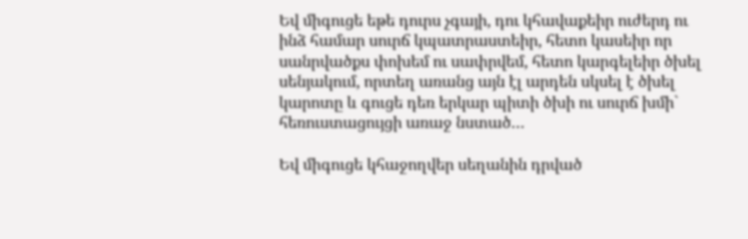Եվ միգուցե եթե դուրս չգայի, դու կհավաքեիր ուժերդ ու ինձ համար սուրճ կպատրաստեիր, հետո կասեիր որ սանրվածքս փոխեմ ու սափրվեմ, հետո կարգելեիր ծխել սենյակում, որտեղ առանց այն էլ արդեն սկսել է ծխել կարոտը և գուցե դեռ երկար պիտի ծխի ու սուրճ խմի` հեռուստացույցի առաջ նստած…

Եվ միգուցե կհաջողվեր սեղանին դրված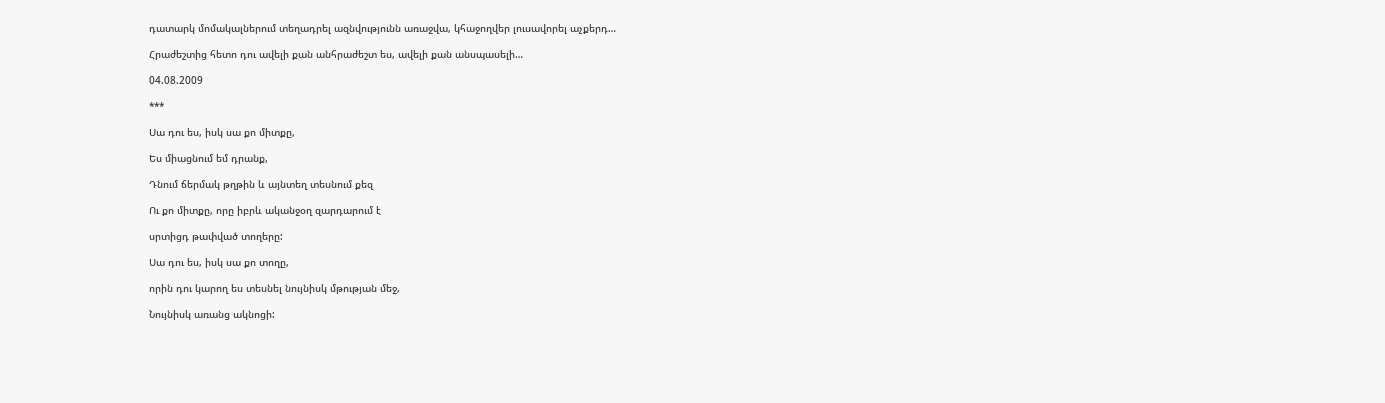դատարկ մոմակալներում տեղադրել ազնվությունն առաջվա, կհաջողվեր լուսավորել աչքերդ…

Հրաժեշտից հետո դու ավելի քան անհրաժեշտ ես, ավելի քան անսպասելի…

04.08.2009

***

Սա դու ես, իսկ սա քո միտքը,

Ես միացնում եմ դրանք,

Դնում ճերմակ թղթին և այնտեղ տեսնում քեզ

Ու քո միտքը, որը իբրև ականջօղ զարդարում է

սրտիցդ թափված տողերը:

Սա դու ես, իսկ սա քո տողը,

որին դու կարող ես տեսնել նույնիսկ մթության մեջ,

Նույնիսկ առանց ակնոցի: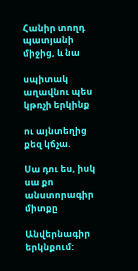Հանիր տողդ պատյանի միջից, և նա

սպիտակ աղավնու պես կթռչի երկինք

ու այնտեղից քեզ կճչա.

Սա դու ես, իսկ սա քո անստորագիր միտքը

Անվերնագիր երկնքում: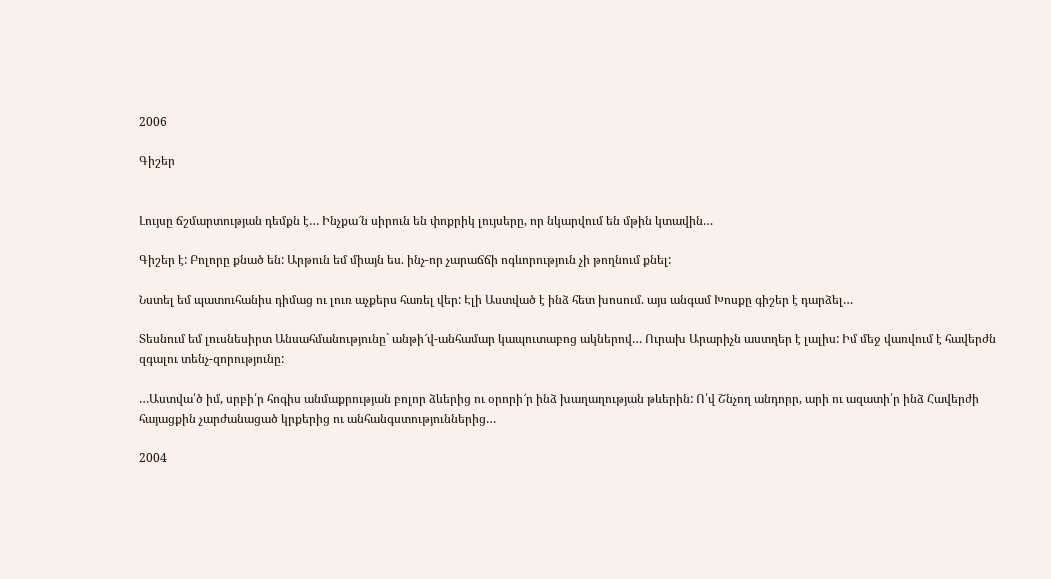2006

Գիշեր


Լույսը ճշմարտության դեմքն է… Ինչքա՜ն սիրուն են փոքրիկ լույսերը, որ նկարվում են մթին կտավին…

Գիշեր է: Բոլորը քնած են: Արթուն եմ միայն ես. ինչ-որ չարաճճի ոգևորություն չի թողնում քնել:

Նստել եմ պատուհանիս դիմաց ու լուռ աչքերս հառել վեր: Էլի Աստված է ինձ հետ խոսում. այս անգամ Խոսքը գիշեր է դարձել…

Տեսնում եմ լուսնեսիրտ Անսահմանությունը` անթի՜վ-անհամար կապուտաբոց ակներով… Ուրախ Արարիչն աստղեր է լալիս: Իմ մեջ վառվում է հավերժն զգալու տենչ-զորությունը:

…Աստվա՛ծ իմ, սրբի՛ր հոգիս անմաքրության բոլոր ձևերից ու օրորի՜ր ինձ խաղաղության թևերին: Ո՛վ Շնչող անդորր, արի ու ազատի՛ր ինձ Հավերժի հայացքին չարժանացած կրքերից ու անհանգստություններից…

2004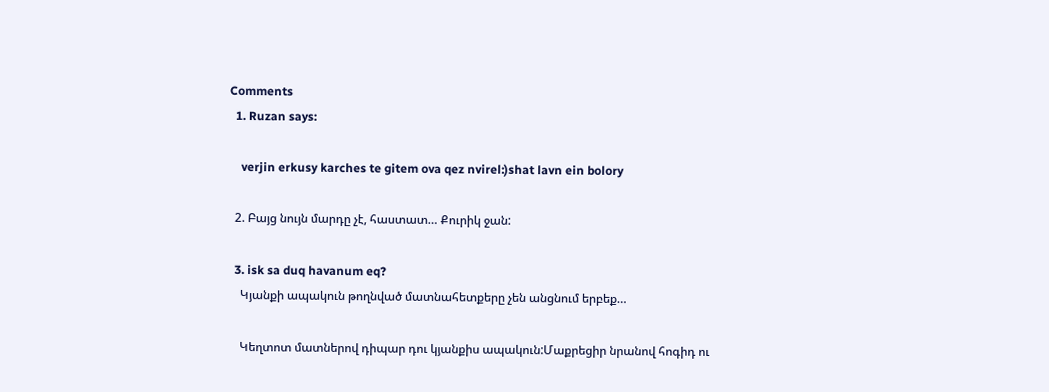Comments
  1. Ruzan says:

    verjin erkusy karches te gitem ova qez nvirel:)shat lavn ein bolory

  2. Բայց նույն մարդը չէ, հաստատ… Քուրիկ ջան:

  3. isk sa duq havanum eq?
    Կյանքի ապակուն թողնված մատնահետքերը չեն անցնում երբեք…

    Կեղտոտ մատներով դիպար դու կյանքիս ապակուն:Մաքրեցիր նրանով հոգիդ ու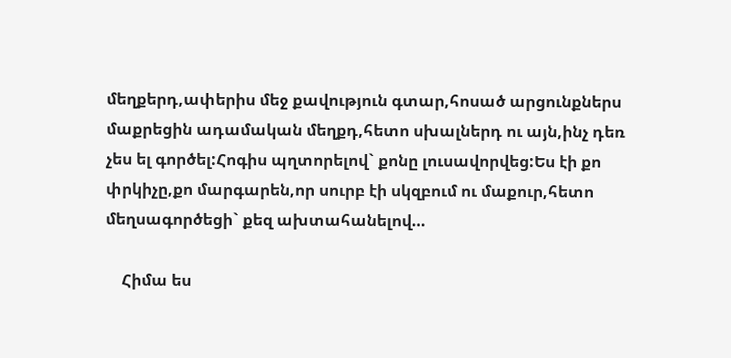մեղքերդ,ափերիս մեջ քավություն գտար,հոսած արցունքներս մաքրեցին ադամական մեղքդ,հետո սխալներդ ու այն,ինչ դեռ չես ել գործել:Հոգիս պղտորելով` քոնը լուսավորվեց:Ես էի քո փրկիչը,քո մարգարեն,որ սուրբ էի սկզբում ու մաքուր,հետո մեղսագործեցի` քեզ ախտահանելով…

    Հիմա ես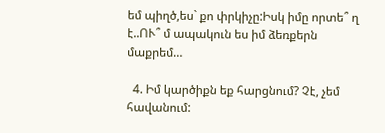եմ պիղծ,ես` քո փրկիչը:Իսկ իմը որտե՞ ղ է..ՈՒ՞ մ ապակուն ես իմ ձեռքերն մաքրեմ…

  4. Իմ կարծիքն եք հարցնում? Չէ, չեմ հավանում: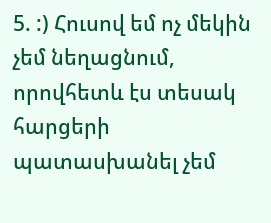5. :) Հուսով եմ ոչ մեկին չեմ նեղացնում, որովհետև էս տեսակ հարցերի պատասխանել չեմ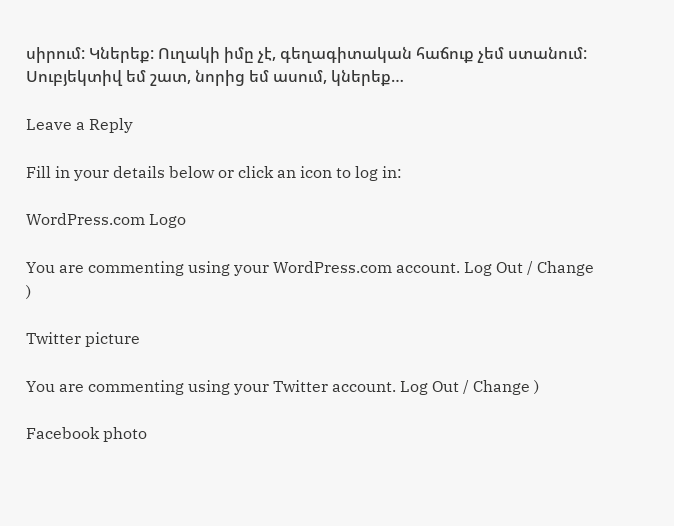սիրում: Կներեք: Ուղակի իմը չէ, գեղագիտական հաճուք չեմ ստանում: Սուբյեկտիվ եմ շատ, նորից եմ ասում, կներեք…

Leave a Reply

Fill in your details below or click an icon to log in:

WordPress.com Logo

You are commenting using your WordPress.com account. Log Out / Change )

Twitter picture

You are commenting using your Twitter account. Log Out / Change )

Facebook photo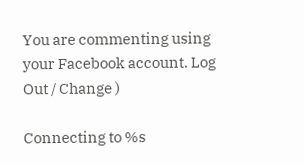You are commenting using your Facebook account. Log Out / Change )

Connecting to %s